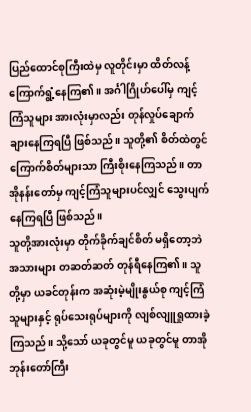ပြည်ထောင်စုကြီးထဲမှ လူတိုင်းမှာ ထိတ်လန့်ကြောက်ရွံ့နေကြ၏။ အင်္ဂါဂြိုဟ်ပေါ်မှ ကျင့်ကြံသူများ အားလုံးမှာလည်း တုန်လှုပ်ချောက်ချားနေကြရပြီ ဖြစ်သည်။ သူတို့၏ စိတ်ထဲတွင် ကြောက်စိတ်များသာ ကြီးစိုးနေကြသည်။ တာအိုနန်းတော်မှ ကျင့်ကြံသူများပင်လျှင် သွေးပျက်နေကြရပြီ ဖြစ်သည်။
သူတို့အားလုံးမှာ တိုက်ခိုက်ချင်စိတ် မရှိတော့ဘဲ အသားများ တဆတ်ဆတ် တုန်ရီနေကြ၏။ သူတို့မှာ ယခင်တုန်းက အဆုံးမဲ့မျိုးနွယ်စု ကျင့်ကြံသူများနှင့် ရုပ်သေးရုပ်များကို လျစ်လျူရှုထားခဲ့ကြသည်။ သို့သော် ယခုတွင်မူ ယခုတွင်မူ တာအိုဘုန်းတော်ကြီး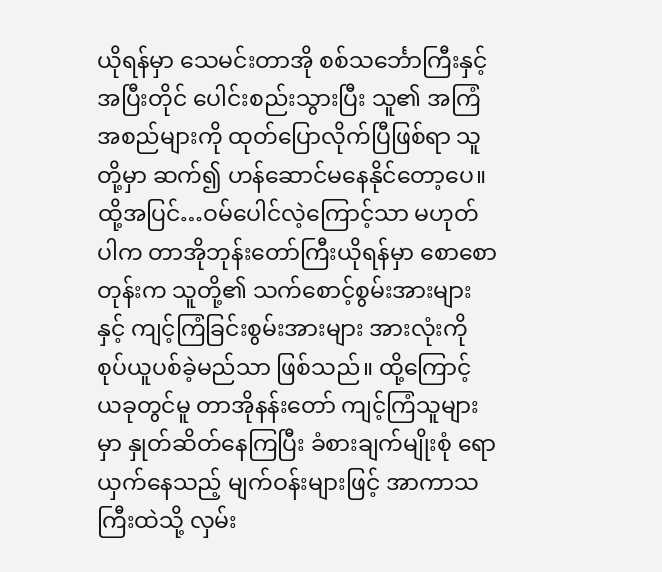ယိုရန်မှာ သေမင်းတာအို စစ်သင်္ဘောကြီးနှင့် အပြီးတိုင် ပေါင်းစည်းသွားပြီး သူ၏ အကြံအစည်များကို ထုတ်ပြောလိုက်ပြီဖြစ်ရာ သူတို့မှာ ဆက်၍ ဟန်ဆောင်မနေနိုင်တော့ပေ။
ထို့အပြင်…ဝမ်ပေါင်လဲ့ကြောင့်သာ မဟုတ်ပါက တာအိုဘုန်းတော်ကြီးယိုရန်မှာ စောစောတုန်းက သူတို့၏ သက်စောင့်စွမ်းအားများနှင့် ကျင့်ကြံခြင်းစွမ်းအားများ အားလုံးကို စုပ်ယူပစ်ခဲ့မည်သာ ဖြစ်သည်။ ထို့ကြောင့် ယခုတွင်မူ တာအိုနန်းတော် ကျင့်ကြံသူများမှာ နှုတ်ဆိတ်နေကြပြီး ခံစားချက်မျိုးစုံ ရောယှက်နေသည့် မျက်ဝန်းများဖြင့် အာကာသကြီးထဲသို့ လှမ်း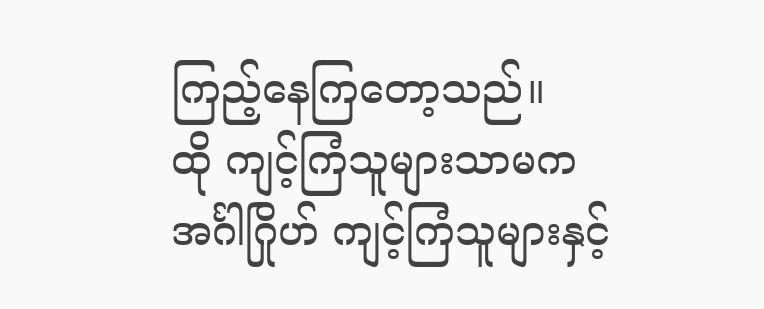ကြည့်နေကြတော့သည်။
ထို ကျင့်ကြံသူများသာမက အင်္ဂါဂြိုဟ် ကျင့်ကြံသူများနှင့်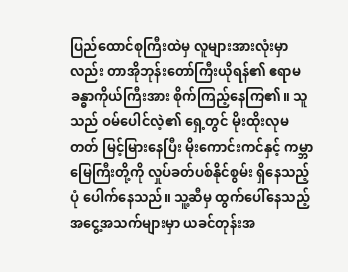ပြည်ထောင်စုကြီးထဲမှ လူများအားလုံးမှာလည်း တာအိုဘုန်းတော်ကြီးယိုရန်၏ ဧရာမ ခန္ဓာကိုယ်ကြီးအား စိုက်ကြည့်နေကြ၏။ သူသည် ဝမ်ပေါင်လဲ့၏ ရှေ့တွင် မိုးထိုးလုမတတ် မြင့်မြားနေပြီး မိုးကောင်းကင်နှင့် ကမ္ဘာမြေကြီးတို့ကို လှုပ်ခတ်ပစ်နိုင်စွမ်း ရှိနေသည့်ပုံ ပေါက်နေသည်။ သူ့ဆီမှ ထွက်ပေါ်နေသည့် အငွေ့အသက်များမှာ ယခင်တုန်းအ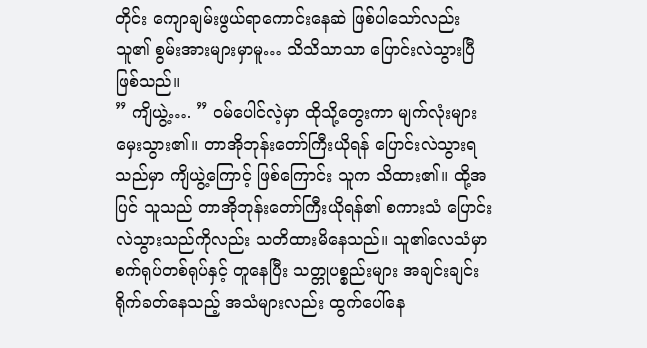တိုင်း ကျောချမ်းဖွယ်ရာကောင်းနေဆဲ ဖြစ်ပါသော်လည်း သူ၏ စွမ်းအားများမှာမူ… သိသိသာသာ ပြောင်းလဲသွားပြီဖြစ်သည်။
” ကျိယွဲ့…. ” ဝမ်ပေါင်လဲ့မှာ ထိုသို့တွေးကာ မျက်လုံးများ မှေးသွား၏။ တာအိုဘုန်းတော်ကြီးယိုရန် ပြောင်းလဲသွားရသည်မှာ ကျိယွဲ့ကြောင့် ဖြစ်ကြောင်း သူက သိထား၏။ ထို့အပြင် သူသည် တာအိုဘုန်းတော်ကြီးယိုရန်၏ စကားသံ ပြောင်းလဲသွားသည်ကိုလည်း သတိထားမိနေသည်။ သူ၏လေသံမှာ စက်ရုပ်တစ်ရုပ်နှင့် တူနေပြီး သတ္တုပစ္စည်းများ အချင်းချင်း ရိုက်ခတ်နေသည့် အသံများလည်း ထွက်ပေါ်နေ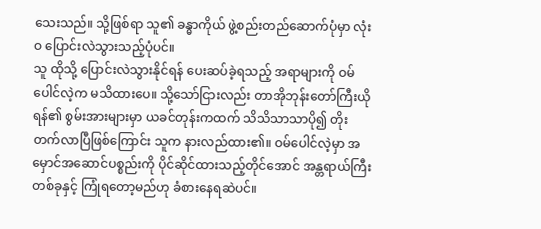သေးသည်။ သို့ဖြစ်ရာ သူ၏ ခန္ဓာကိုယ် ဖွဲ့စည်းတည်ဆောက်ပုံမှာ လုံးဝ ပြောင်းလဲသွားသည့်ပုံပင်။
သူ ထိုသို့ ပြောင်းလဲသွားနိုင်ရန် ပေးဆပ်ခဲ့ရသည့် အရာများကို ဝမ်ပေါင်လဲ့က မသိထားပေ။ သို့သော်ငြားလည်း တာအိုဘုန်းတော်ကြီးယိုရန်၏ စွမ်းအားများမှာ ယခင်တုန်းကထက် သိသိသာသာပို၍ တိုးတက်လာပြီဖြစ်ကြောင်း သူက နားလည်ထား၏။ ဝမ်ပေါင်လဲ့မှာ အမှောင်အဆောင်ပစ္စည်းကို ပိုင်ဆိုင်ထားသည့်တိုင်အောင် အန္တရာယ်ကြီးတစ်ခုနှင့် ကြုံရတော့မည်ဟု ခံစားနေရဆဲပင်။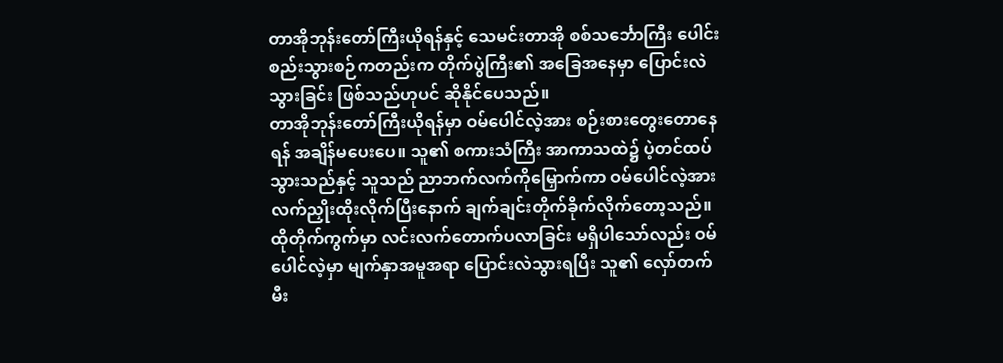တာအိုဘုန်းတော်ကြီးယိုရန်နှင့် သေမင်းတာအို စစ်သင်္ဘောကြီး ပေါင်းစည်းသွားစဉ်ကတည်းက တိုက်ပွဲကြီး၏ အခြေအနေမှာ ပြောင်းလဲသွားခြင်း ဖြစ်သည်ဟုပင် ဆိုနိုင်ပေသည်။
တာအိုဘုန်းတော်ကြီးယိုရန်မှာ ဝမ်ပေါင်လဲ့အား စဉ်းစားတွေးတောနေရန် အချိန်မပေးပေ။ သူ၏ စကားသံကြီး အာကာသထဲ၌ ပဲ့တင်ထပ်သွားသည်နှင့် သူသည် ညာဘက်လက်ကိုမြှောက်ကာ ဝမ်ပေါင်လဲ့အား လက်ညှိုးထိုးလိုက်ပြီးနောက် ချက်ချင်းတိုက်ခိုက်လိုက်တော့သည်။
ထိုတိုက်ကွက်မှာ လင်းလက်တောက်ပလာခြင်း မရှိပါသော်လည်း ဝမ်ပေါင်လဲ့မှာ မျက်နှာအမူအရာ ပြောင်းလဲသွားရပြီး သူ၏ လှော်တက်မီး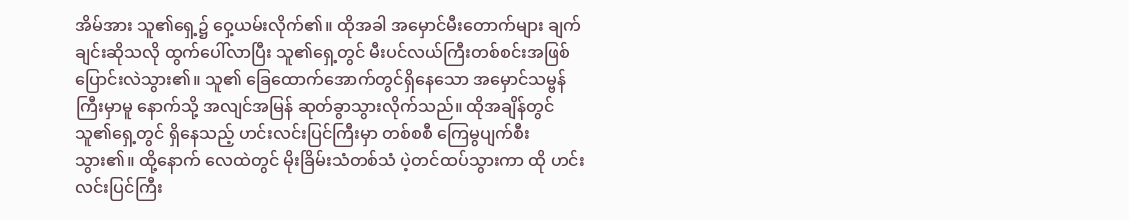အိမ်အား သူ၏ရှေ့၌ ဝှေ့ယမ်းလိုက်၏။ ထိုအခါ အမှောင်မီးတောက်များ ချက်ချင်းဆိုသလို ထွက်ပေါ်လာပြီး သူ၏ရှေ့တွင် မီးပင်လယ်ကြီးတစ်စင်းအဖြစ် ပြောင်းလဲသွား၏။ သူ၏ ခြေထောက်အောက်တွင်ရှိနေသော အမှောင်သမ္ဗန်ကြီးမှာမူ နောက်သို့ အလျင်အမြန် ဆုတ်ခွာသွားလိုက်သည်။ ထိုအချိန်တွင် သူ၏ရှေ့တွင် ရှိနေသည့် ဟင်းလင်းပြင်ကြီးမှာ တစ်စစီ ကြေမွပျက်စီးသွား၏။ ထို့နောက် လေထဲတွင် မိုးခြိမ်းသံတစ်သံ ပဲ့တင်ထပ်သွားကာ ထို ဟင်းလင်းပြင်ကြီး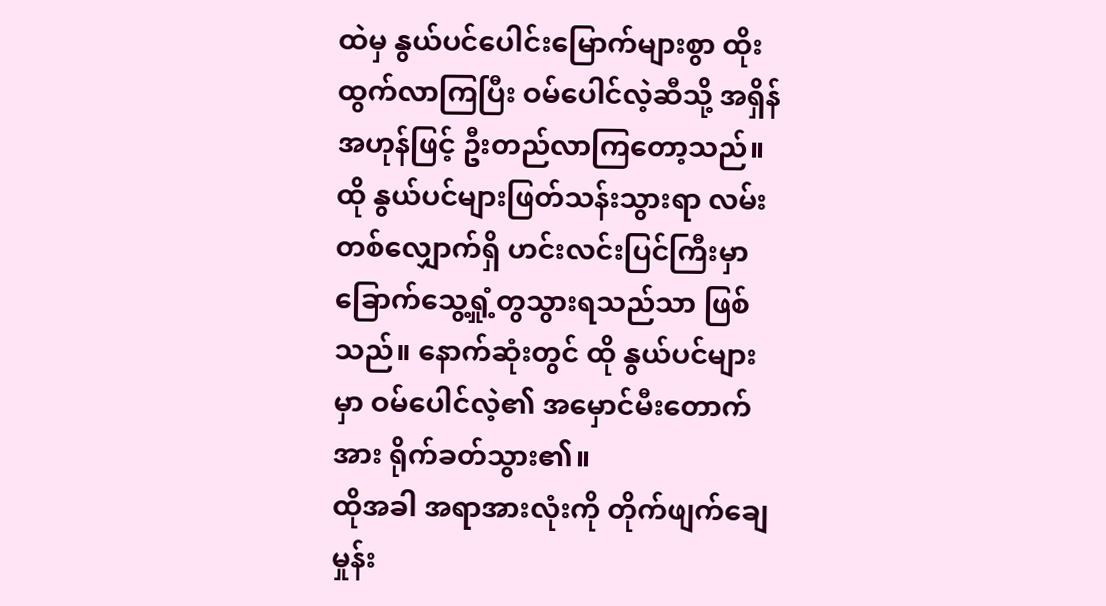ထဲမှ နွယ်ပင်ပေါင်းမြောက်များစွာ ထိုးထွက်လာကြပြီး ဝမ်ပေါင်လဲ့ဆီသို့ အရှိန်အဟုန်ဖြင့် ဦးတည်လာကြတော့သည်။
ထို နွယ်ပင်များဖြတ်သန်းသွားရာ လမ်းတစ်လျှောက်ရှိ ဟင်းလင်းပြင်ကြီးမှာ ခြောက်သွေ့ရှုံ့တွသွားရသည်သာ ဖြစ်သည်။ နောက်ဆုံးတွင် ထို နွယ်ပင်များမှာ ဝမ်ပေါင်လဲ့၏ အမှောင်မီးတောက်အား ရိုက်ခတ်သွား၏။
ထိုအခါ အရာအားလုံးကို တိုက်ဖျက်ချေမှုန်း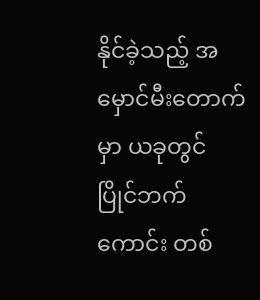နိုင်ခဲ့သည့် အမှောင်မီးတောက်မှာ ယခုတွင် ပြိုင်ဘက်ကောင်း တစ်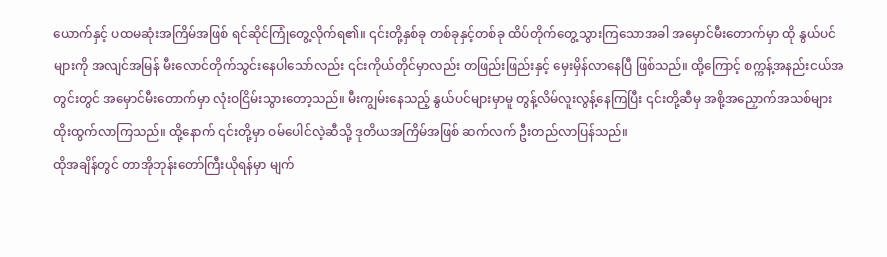ယောက်နှင့် ပထမဆုံးအကြိမ်အဖြစ် ရင်ဆိုင်ကြုံတွေ့လိုက်ရ၏။ ၎င်းတို့နှစ်ခု တစ်ခုနှင့်တစ်ခု ထိပ်တိုက်တွေ့သွားကြသောအခါ အမှောင်မီးတောက်မှာ ထို နွယ်ပင်များကို အလျင်အမြန် မီးလောင်တိုက်သွင်းနေပါသော်လည်း ၎င်းကိုယ်တိုင်မှာလည်း တဖြည်းဖြည်းနှင့် မှေးမှိန်လာနေပြီ ဖြစ်သည်။ ထို့ကြောင့် စက္ကန့်အနည်းငယ်အတွင်းတွင် အမှောင်မီးတောက်မှာ လုံးဝငြိမ်းသွားတော့သည်။ မီးကျွမ်းနေသည့် နွယ်ပင်များမှာမူ တွန့်လိမ်လူးလွန့်နေကြပြီး ၎င်းတို့ဆီမှ အစို့အညှောက်အသစ်များ ထိုးထွက်လာကြသည်။ ထို့နောက် ၎င်းတို့မှာ ဝမ်ပေါင်လဲ့ဆီသို့ ဒုတိယအကြိမ်အဖြစ် ဆက်လက် ဦးတည်လာပြန်သည်။
ထိုအချိန်တွင် တာအိုဘုန်းတော်ကြီးယိုရန်မှာ မျက်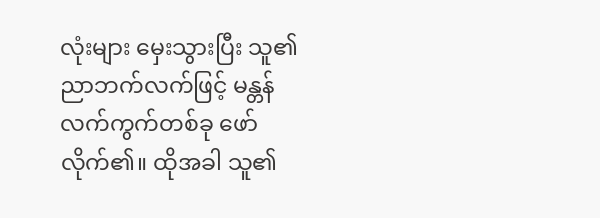လုံးများ မှေးသွားပြီး သူ၏ ညာဘက်လက်ဖြင့် မန္တန်လက်ကွက်တစ်ခု ဖော်လိုက်၏။ ထိုအခါ သူ၏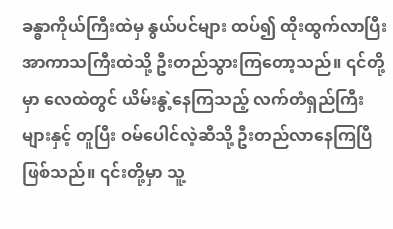ခန္ဓာကိုယ်ကြီးထဲမှ နွယ်ပင်များ ထပ်၍ ထိုးထွက်လာပြီး အာကာသကြီးထဲသို့ ဦးတည်သွားကြတော့သည်။ ၎င်တို့မှာ လေထဲတွင် ယိမ်းနွဲ့နေကြသည့် လက်တံရှည်ကြီးများနှင့် တူပြီး ဝမ်ပေါင်လဲ့ဆီသို့ ဦးတည်လာနေကြပြီဖြစ်သည်။ ၎င်းတို့မှာ သူ့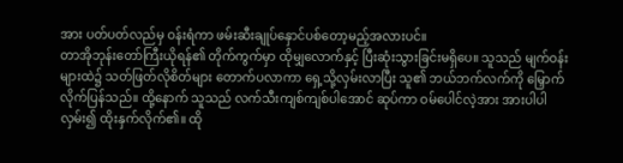အား ပတ်ပတ်လည်မှ ဝန်းရံကာ ဖမ်းဆီးချုပ်နှောင်ပစ်တော့မည့်အလားပင်။
တာအိုဘုန်းတော်ကြီးယိုရန်၏ တိုက်ကွက်မှာ ထိုမျှလောက်နှင့် ပြီးဆုံးသွားခြင်းမရှိပေ။ သူသည် မျက်ဝန်းများထဲ၌ သတ်ဖြတ်လိုစိတ်များ တောက်ပလာကာ ရှေ့သို့လှမ်းလာပြီး သူ၏ ဘယ်ဘက်လက်ကို မြှောက်လိုက်ပြန်သည်။ ထို့နောက် သူသည် လက်သီးကျစ်ကျစ်ပါအောင် ဆုပ်ကာ ဝမ်ပေါင်လဲ့အား အားပါပါ လှမ်း၍ ထိုးနှက်လိုက်၏။ ထို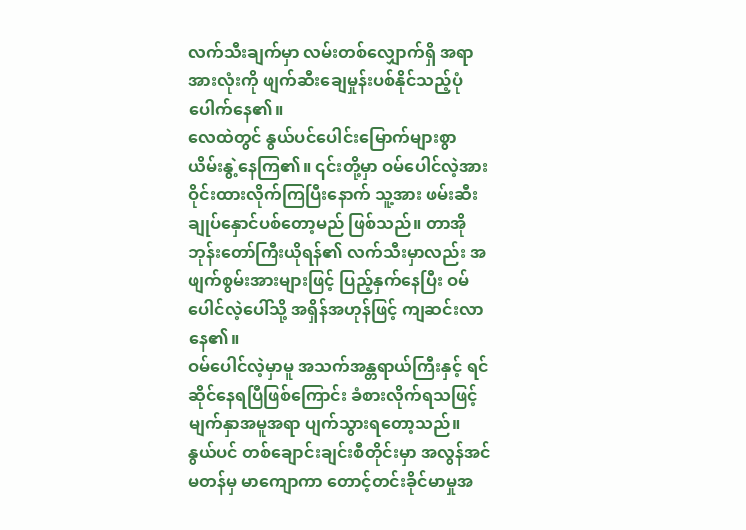လက်သီးချက်မှာ လမ်းတစ်လျှောက်ရှိ အရာအားလုံးကို ဖျက်ဆီးချေမှုန်းပစ်နိုင်သည့်ပုံ ပေါက်နေ၏။
လေထဲတွင် နွယ်ပင်ပေါင်းမြောက်များစွာ ယိမ်းနွဲ့နေကြ၏။ ၎င်းတို့မှာ ဝမ်ပေါင်လဲ့အား ဝိုင်းထားလိုက်ကြပြီးနောက် သူ့အား ဖမ်းဆီးချုပ်နှောင်ပစ်တော့မည် ဖြစ်သည်။ တာအိုဘုန်းတော်ကြီးယိုရန်၏ လက်သီးမှာလည်း အဖျက်စွမ်းအားများဖြင့် ပြည့်နှက်နေပြီး ဝမ်ပေါင်လဲ့ပေါ်သို့ အရှိန်အဟုန်ဖြင့် ကျဆင်းလာနေ၏။
ဝမ်ပေါင်လဲ့မှာမူ အသက်အန္တရာယ်ကြီးနှင့် ရင်ဆိုင်နေရပြီဖြစ်ကြောင်း ခံစားလိုက်ရသဖြင့် မျက်နှာအမူအရာ ပျက်သွားရတော့သည်။
နွယ်ပင် တစ်ချောင်းချင်းစီတိုင်းမှာ အလွန်အင်မတန်မှ မာကျောကာ တောင့်တင်းခိုင်မာမှုအ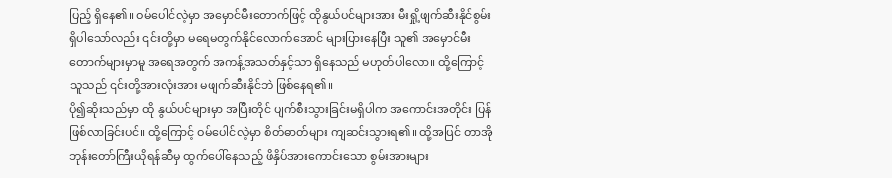ပြည့် ရှိနေ၏။ ဝမ်ပေါင်လဲ့မှာ အမှောင်မီးတောက်ဖြင့် ထိုနွယ်ပင်များအား မီးရှို့ဖျက်ဆီးနိုင်စွမ်း ရှိပါသော်လည်း ၎င်းတို့မှာ မရေမတွက်နိုင်လောက်အောင် များပြားနေပြီး သူ၏ အမှောင်မီးတောက်များမှာမူ အရေအတွက် အကန့်အသတ်နှင့်သာ ရှိနေသည် မဟုတ်ပါလော။ ထို့ကြောင့် သူသည် ၎င်းတို့အားလုံးအား မဖျက်ဆီးနိုင်ဘဲ ဖြစ်နေရ၏။
ပို၍ဆိုးသည်မှာ ထို နွယ်ပင်များမှာ အပြီးတိုင် ပျက်စီးသွားခြင်းမရှိပါက အကောင်းအတိုင်း ပြန်ဖြစ်လာခြင်းပင်။ ထို့ကြောင့် ဝမ်ပေါင်လဲ့မှာ စိတ်ဓာတ်များ ကျဆင်းသွားရ၏။ ထို့အပြင် တာအိုဘုန်းတော်ကြီးယိုရန်ဆီမှ ထွက်ပေါ်နေသည့် ဖိနှိပ်အားကောင်းသော စွမ်းအားများ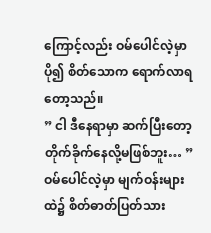ကြောင့်လည်း ဝမ်ပေါင်လဲ့မှာ ပို၍ စိတ်သောက ရောက်လာရတော့သည်။
” ငါ ဒီနေရာမှာ ဆက်ပြီးတော့ တိုက်ခိုက်နေလို့မဖြစ်ဘူး… ” ဝမ်ပေါင်လဲ့မှာ မျက်ဝန်းများထဲ၌ စိတ်ဓာတ်ပြတ်သား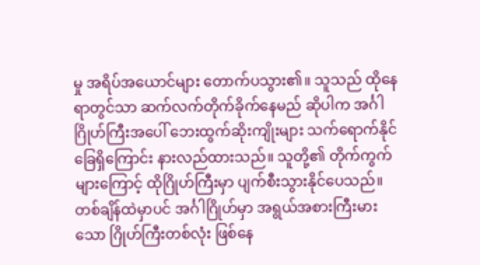မှု အရိပ်အယောင်များ တောက်ပသွား၏။ သူသည် ထိုနေရာတွင်သာ ဆက်လက်တိုက်ခိုက်နေမည် ဆိုပါက အင်္ဂါဂြိုဟ်ကြီးအပေါ် ဘေးထွက်ဆိုးကျိုးများ သက်ရောက်နိုင်ခြေရှိကြောင်း နားလည်ထားသည်။ သူတို့၏ တိုက်ကွက်များကြောင့် ထိုဂြိုဟ်ကြီးမှာ ပျက်စီးသွားနိုင်ပေသည်။ တစ်ချိန်ထဲမှာပင် အင်္ဂါဂြိုဟ်မှာ အရွယ်အစားကြီးမားသော ဂြိုဟ်ကြီးတစ်လုံး ဖြစ်နေ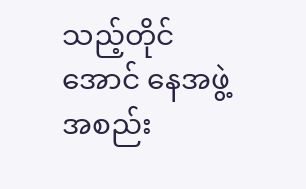သည့်တိုင်အောင် နေအဖွဲ့အစည်း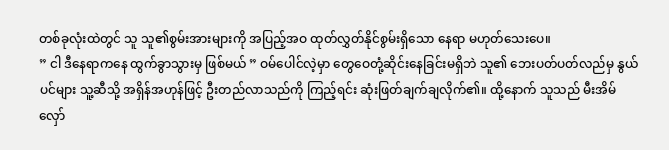တစ်ခုလုံးထဲတွင် သူ သူ၏စွမ်းအားများကို အပြည့်အဝ ထုတ်လွှတ်နိုင်စွမ်းရှိသော နေရာ မဟုတ်သေးပေ။
” ငါ ဒီနေရာကနေ ထွက်ခွာသွားမှ ဖြစ်မယ် ” ဝမ်ပေါင်လဲ့မှာ တွေဝေတုံ့ဆိုင်းနေခြင်းမရှိဘဲ သူ၏ ဘေးပတ်ပတ်လည်မှ နွယ်ပင်များ သူ့ဆီသို့ အရှိန်အဟုန်ဖြင့် ဦးတည်လာသည်ကို ကြည့်ရင်း ဆုံးဖြတ်ချက်ချလိုက်၏။ ထို့နောက် သူသည် မီးအိမ်လှော်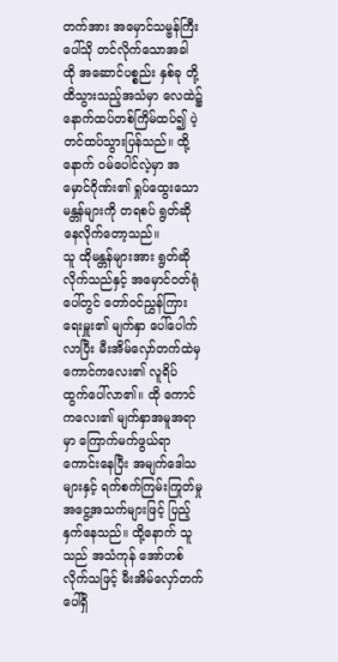တက်အား အမှောင်သမ္ဗန်ကြီးပေါ်သို တင်လိုက်သောအခါ ထို အဆောင်ပစ္စည်း နှစ်ခု တို့ထိသွားသည့်အသံမှာ လေထဲ၌ နောက်ထပ်တစ်ကြိမ်ထပ်၍ ပဲ့တင်ထပ်သွားပြန်သည်။ ထို့နောက် ဝမ်ပေါင်လဲ့မှာ အမှောင်ဂိုဏ်း၏ ရှုပ်ထွေးသော မန္တန်များကို တရစပ် ရွတ်ဆိုနေလိုက်တော့သည်။
သူ ထိုမန္တန်များအား ရွတ်ဆိုလိုက်သည်နှင့် အမှောင်ဝတ်ရုံပေါ်တွင် တော်ဝင်ညွှန်ကြားရေးမှူး၏ မျက်နှာ ပေါ်ပေါက်လာပြီး မီးအိမ်လှော်တက်ထဲမှ ကောင်ကလေး၏ လူရိပ် ထွက်ပေါ်လာ၏။ ထို ကောင်ကလေး၏ မျက်နှာအမူအရာမှာ ကြောက်မက်ဖွယ်ရာကောင်းနေပြီး အမျက်ဒေါသများနှင့် ရက်စက်ကြမ်းကြုတ်မှု အငွေ့အသက်များဖြင့် ပြည့်နှက်နေသည်။ ထို့နောက် သူသည် အသံကုန် အော်ဟစ်လိုက်သဖြင့် မီးအိမ်လှော်တက်ပေါ်ရှိ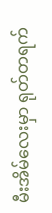မီးအိမ်လေးမှာ ရုတ်တရက်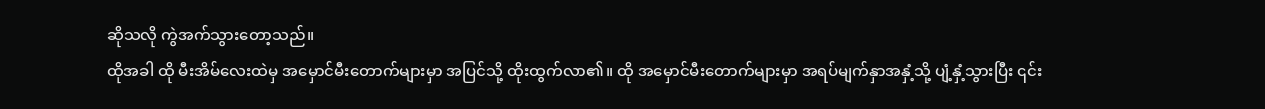ဆိုသလို ကွဲအက်သွားတော့သည်။
ထိုအခါ ထို မီးအိမ်လေးထဲမှ အမှောင်မီးတောက်များမှာ အပြင်သို့ ထိုးထွက်လာ၏။ ထို အမှောင်မီးတောက်များမှာ အရပ်မျက်နှာအနှံ့သို့ ပျံ့နှံ့သွားပြီး ၎င်း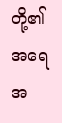တို့၏ အရေအ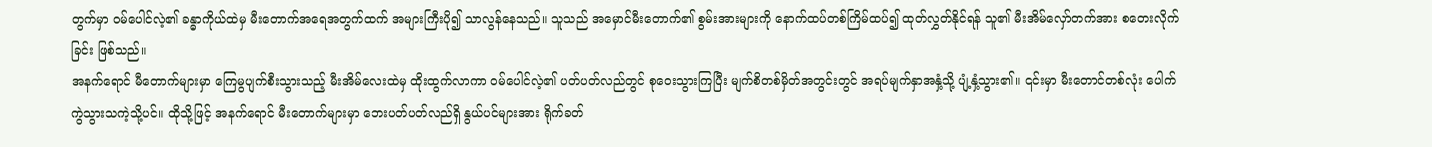တွက်မှာ ဝမ်ပေါင်လဲ့၏ ခန္ဓာကိုယ်ထဲမှ မီးတောက်အရေအတွက်ထက် အများကြီးပို၍ သာလွန်နေသည်။ သူသည် အမှောင်မီးတောက်၏ စွမ်းအားများကို နောက်ထပ်တစ်ကြိမ်ထပ်၍ ထုတ်လွှတ်နိုင်ရန် သူ၏ မီးအိမ်လှော်တက်အား စတေးလိုက်ခြင်း ဖြစ်သည်။
အနက်ရောင် မီတောက်များမှာ ကြေမွပျက်စီးသွားသည့် မီးအိမ်လေးထဲမှ ထိုးထွက်လာကာ ဝမ်ပေါင်လဲ့၏ ပတ်ပတ်လည်တွင် စုဝေးသွားကြပြီး မျက်စိတစ်မှိတ်အတွင်းတွင် အရပ်မျက်နှာအနှံ့သို့ ပျံ့နှံ့သွား၏။ ၎င်းမှာ မီးတောင်တစ်လုံး ပေါက်ကွဲသွားသကဲ့သို့ပင်။ ထိုသို့ဖြင့် အနက်ရောင် မီးတောက်များမှာ ဘေးပတ်ပတ်လည်ရှိ နွယ်ပင်များအား ရိုက်ခတ်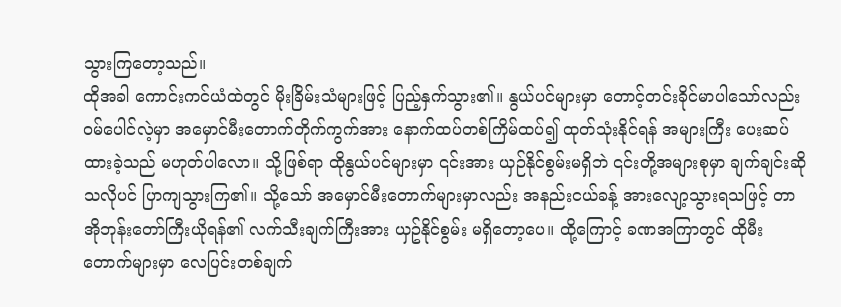သွားကြတော့သည်။
ထိုအခါ ကောင်းကင်ယံထဲတွင် မိုးခြိမ်းသံများဖြင့် ပြည့်နှက်သွား၏။ နွယ်ပင်များမှာ တောင့်တင်းခိုင်မာပါသော်လည်း ဝမ်ပေါင်လဲ့မှာ အမှောင်မီးတောက်တိုက်ကွက်အား နောက်ထပ်တစ်ကြိမ်ထပ်၍ ထုတ်သုံးနိုင်ရန် အများကြီး ပေးဆပ်ထားခဲ့သည် မဟုတ်ပါလော။ သို့ဖြစ်ရာ ထိုနွယ်ပင်များမှာ ၎င်းအား ယှဉ်နိုင်စွမ်းမရှိဘဲ ၎င်းတို့အများစုမှာ ချက်ချင်းဆိုသလိုပင် ပြာကျသွားကြ၏။ သို့သော် အမှောင်မီးတောက်များမှာလည်း အနည်းငယ်ခန့် အားလျော့သွားရသဖြင့် တာအိုဘုန်းတော်ကြီးယိုရန်၏ လက်သီးချက်ကြီးအား ယှဥ်နိုင်စွမ်း မရှိတော့ပေ။ ထို့ကြောင့် ခဏအကြာတွင် ထိုမီးတောက်များမှာ လေပြင်းတစ်ချက်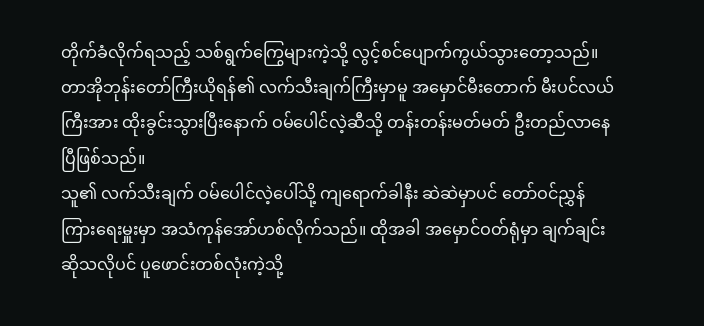တိုက်ခံလိုက်ရသည့် သစ်ရွက်ကြွေများကဲ့သို့ လွင့်စင်ပျောက်ကွယ်သွားတော့သည်။ တာအိုဘုန်းတော်ကြီးယိုရန်၏ လက်သီးချက်ကြီးမှာမူ အမှောင်မီးတောက် မီးပင်လယ်ကြီးအား ထိုးခွင်းသွားပြီးနောက် ဝမ်ပေါင်လဲ့ဆီသို့ တန်းတန်းမတ်မတ် ဦးတည်လာနေပြီဖြစ်သည်။
သူ၏ လက်သီးချက် ဝမ်ပေါင်လဲ့ပေါ်သို့ ကျရောက်ခါနီး ဆဲဆဲမှာပင် တော်ဝင်ညွှန်ကြားရေးမှူးမှာ အသံကုန်အော်ဟစ်လိုက်သည်။ ထိုအခါ အမှောင်ဝတ်ရုံမှာ ချက်ချင်းဆိုသလိုပင် ပူဖောင်းတစ်လုံးကဲ့သို့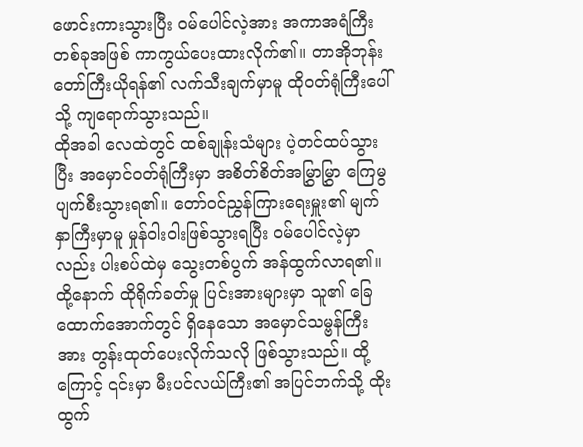ဖောင်းကားသွားပြီး ဝမ်ပေါင်လဲ့အား အကာအရံကြီးတစ်ခုအဖြစ် ကာကွယ်ပေးထားလိုက်၏။ တာအိုဘုန်းတော်ကြီးယိုရန်၏ လက်သီးချက်မှာမူ ထိုဝတ်ရုံကြီးပေါ်သို့ ကျရောက်သွားသည်။
ထိုအခါ လေထဲတွင် ထစ်ချုန်းသံများ ပဲ့တင်ထပ်သွားပြီး အမှောင်ဝတ်ရုံကြီးမှာ အစိတ်စိတ်အမြွှာမြွှာ ကြေမွပျက်စီးသွားရ၏။ တော်ဝင်ညွှန်ကြားရေးမှူး၏ မျက်နှာကြီးမှာမူ မှုန်ဝါးဝါးဖြစ်သွားရပြီး ဝမ်ပေါင်လဲ့မှာလည်း ပါးစပ်ထဲမှ သွေးတစ်ပွက် အန်ထွက်လာရ၏။ ထို့နောက် ထိုရိုက်ခတ်မှု ပြင်းအားများမှာ သူ၏ ခြေထောက်အောက်တွင် ရှိနေသော အမှောင်သမ္ဗန်ကြီးအား တွန်းထုတ်ပေးလိုက်သလို ဖြစ်သွားသည်။ ထို့ကြောင့် ၎င်းမှာ မီးပင်လယ်ကြီး၏ အပြင်ဘက်သို့ ထိုးထွက်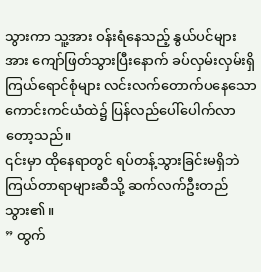သွားကာ သူ့အား ဝန်းရံနေသည့် နွယ်ပင်များအား ကျော်ဖြတ်သွားပြီးနောက် ခပ်လှမ်းလှမ်းရှိ ကြယ်ရောင်စုံများ လင်းလက်တောက်ပနေသော ကောင်းကင်ယံထဲ၌ ပြန်လည်ပေါ်ပေါက်လာတော့သည်။
၎င်းမှာ ထိုနေရာတွင် ရပ်တန့်သွားခြင်းမရှိဘဲ ကြယ်တာရာများဆီသို့ ဆက်လက်ဦးတည်သွား၏။
” ထွက်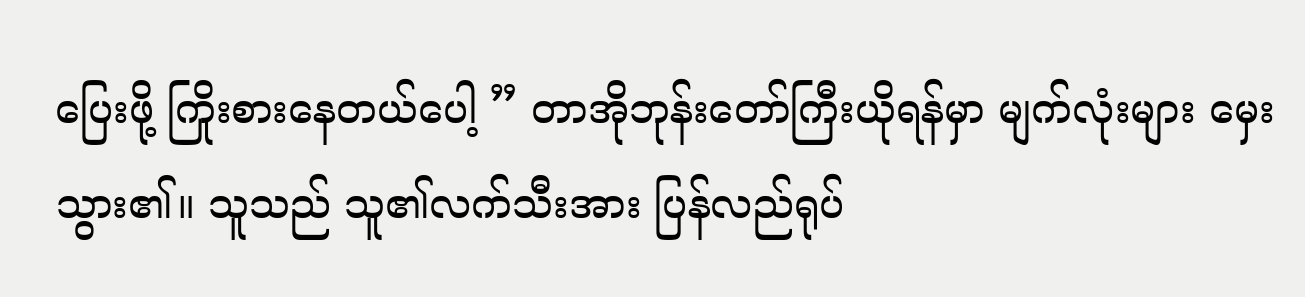ပြေးဖို့ ကြိုးစားနေတယ်ပေါ့ ” တာအိုဘုန်းတော်ကြီးယိုရန်မှာ မျက်လုံးများ မှေးသွား၏။ သူသည် သူ၏လက်သီးအား ပြန်လည်ရုပ်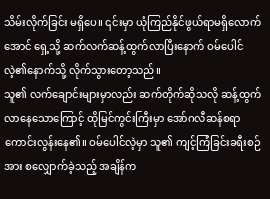သိမ်းလိုက်ခြင်း မရှိပေ။ ၎င်းမှာ ယုံကြည်နိုင်ဖွယ်ရာမရှိလောက်အောင် ရှေ့သို့ ဆက်လက်ဆန့်ထွက်လာပြီးနောက် ဝမ်ပေါင်လဲ့၏နောက်သို့ လိုက်သွားတော့သည်။
သူ၏ လက်ချောင်းများမှာလည်း ဆက်တိုက်ဆိုသလို ဆန့်ထွက်လာနေသောကြောင့် ထိုမြင်ကွင်းကြီးမှာ အော်ဂလီဆန်စရာ ကောင်းလွန်းနေ၏။ ဝမ်ပေါင်လဲ့မှာ သူ၏ ကျင့်ကြံခြင်းခရီးစဉ်အား စလျှောက်ခဲ့သည့် အချိန်က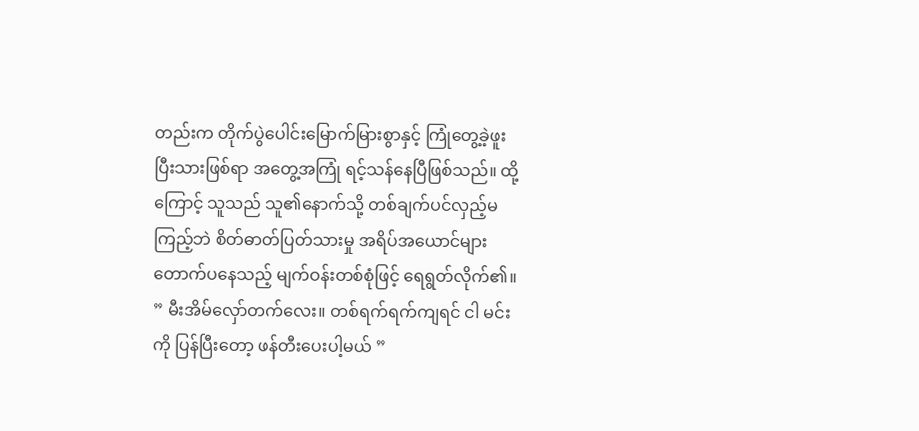တည်းက တိုက်ပွဲပေါင်းမြောက်မြားစွာနှင့် ကြုံတွေ့ခဲ့ဖူးပြီးသားဖြစ်ရာ အတွေ့အကြုံ ရင့်သန်နေပြီဖြစ်သည်။ ထို့ကြောင့် သူသည် သူ၏နောက်သို့ တစ်ချက်ပင်လှည့်မကြည့်ဘဲ စိတ်ဓာတ်ပြတ်သားမှု အရိပ်အယောင်များ တောက်ပနေသည့် မျက်ဝန်းတစ်စုံဖြင့် ရေရွတ်လိုက်၏။
” မီးအိမ်လှော်တက်လေး။ တစ်ရက်ရက်ကျရင် ငါ မင်းကို ပြန်ပြီးတော့ ဖန်တီးပေးပါ့မယ် ”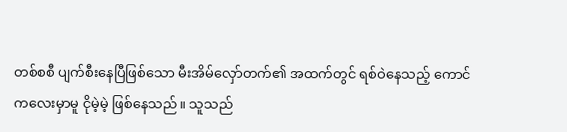တစ်စစီ ပျက်စီးနေပြီဖြစ်သော မီးအိမ်လှော်တက်၏ အထက်တွင် ရစ်ဝဲနေသည့် ကောင်ကလေးမှာမူ ငိုမဲ့မဲ့ ဖြစ်နေသည်။ သူသည်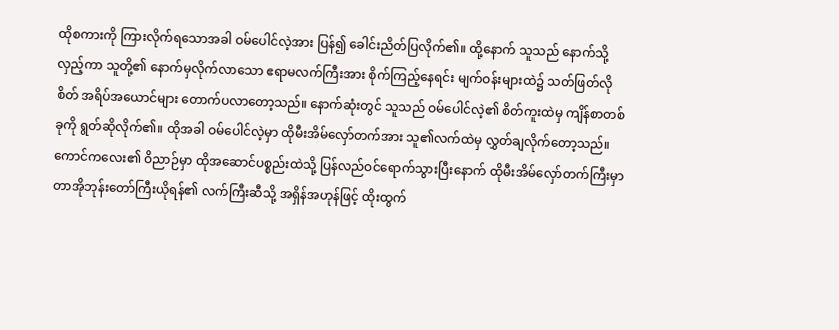ထိုစကားကို ကြားလိုက်ရသောအခါ ဝမ်ပေါင်လဲ့အား ပြန်၍ ခေါင်းညိတ်ပြလိုက်၏။ ထို့နောက် သူသည် နောက်သို့လှည့်ကာ သူတို့၏ နောက်မှလိုက်လာသော ဧရာမလက်ကြီးအား စိုက်ကြည့်နေရင်း မျက်ဝန်းများထဲ၌ သတ်ဖြတ်လိုစိတ် အရိပ်အယောင်များ တောက်ပလာတော့သည်။ နောက်ဆုံးတွင် သူသည် ဝမ်ပေါင်လဲ့၏ စိတ်ကူးထဲမှ ကျိန်စာတစ်ခုကို ရွတ်ဆိုလိုက်၏။ ထိုအခါ ဝမ်ပေါင်လဲ့မှာ ထိုမီးအိမ်လှော်တက်အား သူ၏လက်ထဲမှ လွှတ်ချလိုက်တော့သည်။ ကောင်ကလေး၏ ဝိညာဉ်မှာ ထိုအဆောင်ပစ္စည်းထဲသို့ ပြန်လည်ဝင်ရောက်သွားပြီးနောက် ထိုမီးအိမ်လှော်တက်ကြီးမှာ တာအိုဘုန်းတော်ကြီးယိုရန်၏ လက်ကြီးဆီသို့ အရှိန်အဟုန်ဖြင့် ထိုးထွက်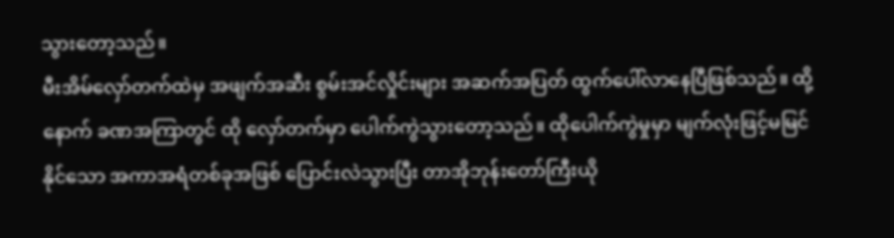သွားတော့သည်။
မီးအိမ်လှော်တက်ထဲမှ အဖျက်အဆီး စွမ်းအင်လှိုင်းများ အဆက်အပြတ် ထွက်ပေါ်လာနေပြီဖြစ်သည်။ ထို့နောက် ခဏအကြာတွင် ထို လှော်တက်မှာ ပေါက်ကွဲသွားတော့သည်။ ထိုပေါက်ကွဲမှုမှာ မျက်လုံးဖြင့်မမြင်နိုင်သော အကာအရံတစ်ခုအဖြစ် ပြောင်းလဲသွားပြီး တာအိုဘုန်းတော်ကြီးယို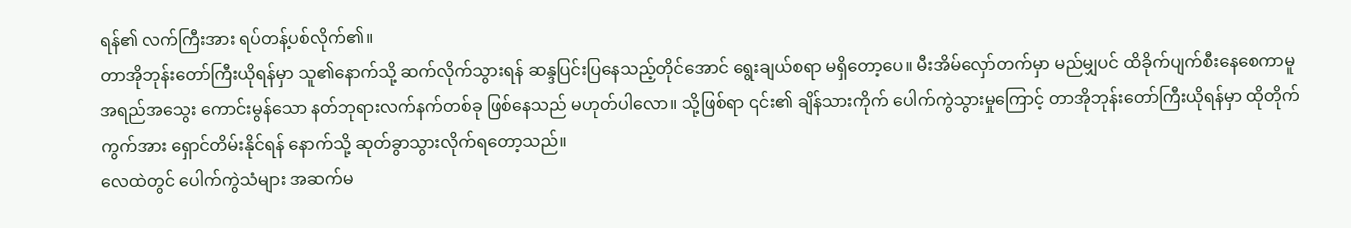ရန်၏ လက်ကြီးအား ရပ်တန့်ပစ်လိုက်၏။
တာအိုဘုန်းတော်ကြီးယိုရန်မှာ သူ၏နောက်သို့ ဆက်လိုက်သွားရန် ဆန္ဒပြင်းပြနေသည့်တိုင်အောင် ရွေးချယ်စရာ မရှိတော့ပေ။ မီးအိမ်လှော်တက်မှာ မည်မျှပင် ထိခိုက်ပျက်စီးနေစေကာမူ အရည်အသွေး ကောင်းမွန်သော နတ်ဘုရားလက်နက်တစ်ခု ဖြစ်နေသည် မဟုတ်ပါလော။ သို့ဖြစ်ရာ ၎င်း၏ ချိန်သားကိုက် ပေါက်ကွဲသွားမှုကြောင့် တာအိုဘုန်းတော်ကြီးယိုရန်မှာ ထိုတိုက်ကွက်အား ရှောင်တိမ်းနိုင်ရန် နောက်သို့ ဆုတ်ခွာသွားလိုက်ရတော့သည်။
လေထဲတွင် ပေါက်ကွဲသံများ အဆက်မ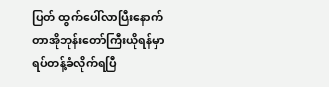ပြတ် ထွက်ပေါ်လာပြီးနောက် တာအိုဘုန်းတော်ကြီးယိုရန်မှာ ရပ်တန့်ခံလိုက်ရပြီ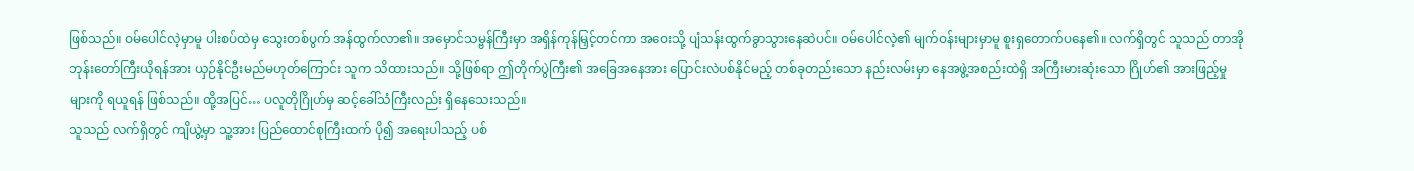ဖြစ်သည်။ ဝမ်ပေါင်လဲ့မှာမူ ပါးစပ်ထဲမှ သွေးတစ်ပွက် အန်ထွက်လာ၏။ အမှောင်သမ္ဗန်ကြီးမှာ အရှိန်ကုန်မြှင့်တင်ကာ အဝေးသို့ ပျံသန်းထွက်ခွာသွားနေဆဲပင်။ ဝမ်ပေါင်လဲ့၏ မျက်ဝန်းများမှာမူ စူးရှတောက်ပနေ၏။ လက်ရှိတွင် သူသည် တာအိုဘုန်းတော်ကြီးယိုရန်အား ယှဉ်နိုင်ဦးမည်မဟုတ်ကြောင်း သူက သိထားသည်။ သို့ဖြစ်ရာ ဤတိုက်ပွဲကြီး၏ အခြေအနေအား ပြောင်းလဲပစ်နိုင်မည့် တစ်ခုတည်းသော နည်းလမ်းမှာ နေအဖွဲ့အစည်းထဲရှိ အကြီးမားဆုံးသော ဂြိုဟ်၏ အားဖြည့်မှုများကို ရယူရန် ဖြစ်သည်။ ထို့အပြင်… ပလူတိုဂြိုဟ်မှ ဆင့်ခေါ်သံကြီးလည်း ရှိနေသေးသည်။
သူသည် လက်ရှိတွင် ကျိယွဲ့မှာ သူ့အား ပြည်ထောင်စုကြီးထက် ပို၍ အရေးပါသည့် ပစ်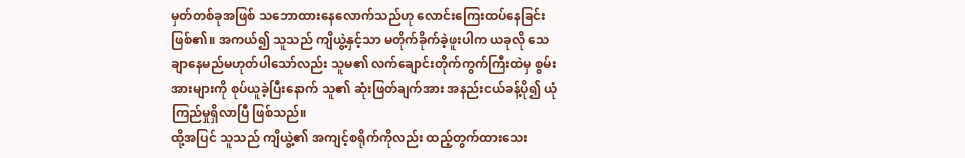မှတ်တစ်ခုအဖြစ် သဘောထားနေလောက်သည်ဟု လောင်းကြေးထပ်နေခြင်းဖြစ်၏။ အကယ်၍ သူသည် ကျိယွဲ့နှင့်သာ မတိုက်ခိုက်ခဲ့ဖူးပါက ယခုလို သေချာနေမည်မဟုတ်ပါသော်လည်း သူမ၏ လက်ချောင်းတိုက်ကွက်ကြီးထဲမှ စွမ်းအားများကို စုပ်ယူခဲ့ပြီးနောက် သူ၏ ဆုံးဖြတ်ချက်အား အနည်းငယ်ခန့်ပို၍ ယုံကြည်မှုရှိလာပြီ ဖြစ်သည်။
ထို့အပြင် သူသည် ကျိယွဲ့၏ အကျင့်စရိုက်ကိုလည်း ထည့်တွက်ထားသေး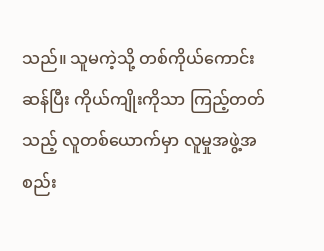သည်။ သူမကဲ့သို့ တစ်ကိုယ်ကောင်းဆန်ပြီး ကိုယ်ကျိုးကိုသာ ကြည့်တတ်သည့် လူတစ်ယောက်မှာ လူမှုအဖွဲ့အစည်း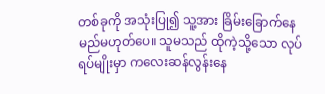တစ်ခုကို အသုံးပြု၍ သူ့အား ခြိမ်းခြောက်နေမည်မဟုတ်ပေ။ သူမသည် ထိုကဲ့သို့သော လုပ်ရပ်မျိုးမှာ ကလေးဆန်လွန်းနေ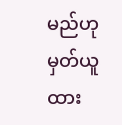မည်ဟု မှတ်ယူထား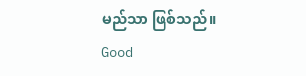မည်သာ ဖြစ်သည်။
Good